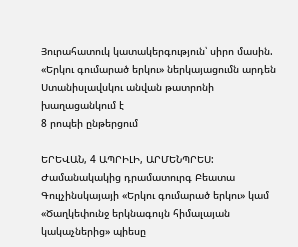Յուրահատուկ կատակերգություն՝ սիրո մասին. «Երկու գումարած երկու» ներկայացումն արդեն Ստանիսլավսկու անվան թատրոնի խաղացանկում է
8 րոպեի ընթերցում

ԵՐԵՎԱՆ, 4 ԱՊՐԻԼԻ, ԱՐՄԵՆՊՐԵՍ: Ժամանակակից դրամատուրգ Բեատա Գուլչինսկայայի «Երկու գումարած երկու» կամ «Ծաղկեփունջ երկնագույն հիմալայան կակաչներից» պիեսը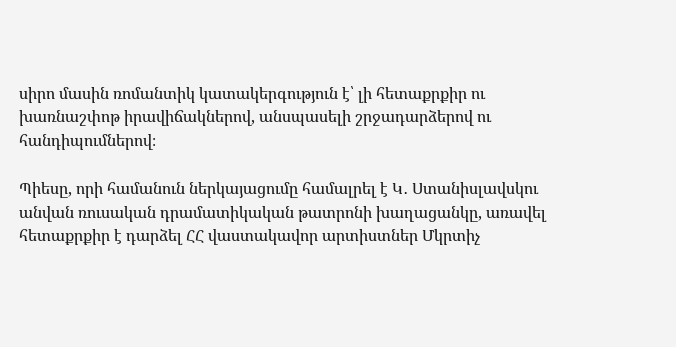սիրո մասին ռոմանտիկ կատակերգություն է՝ լի հետաքրքիր ու խառնաշփոթ իրավիճակներով, անսպասելի շրջադարձերով ու հանդիպումներով։

Պիեսը, որի համանուն ներկայացումը համալրել է Կ․ Ստանիսլավսկու անվան ռուսական դրամատիկական թատրոնի խաղացանկը, առավել հետաքրքիր է դարձել ՀՀ վաստակավոր արտիստներ Մկրտիչ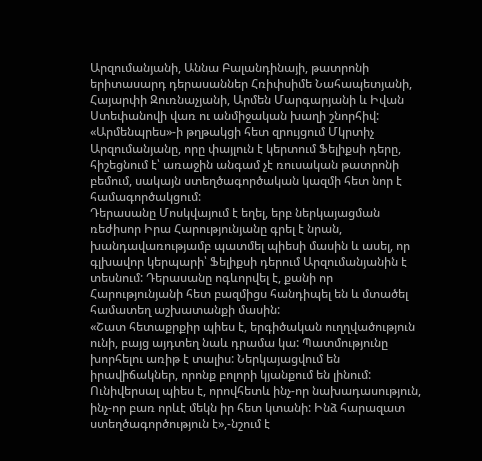Արզումանյանի, Աննա Բալանդինայի, թատրոնի երիտասարդ դերասաններ Հռիփսիմե Նահապետյանի, Հայարփի Զուռնաչյանի, Արմեն Մարգարյանի և Իվան Ստեփանովի վառ ու անմիջական խաղի շնորհիվ:
«Արմենպրես»-ի թղթակցի հետ զրույցում Մկրտիչ Արզումանյանը, որը փայլուն է կերտում Ֆելիքսի դերը, հիշեցնում է՝ առաջին անգամ չէ ռուսական թատրոնի բեմում, սակայն ստեղծագործական կազմի հետ նոր է համագործակցում:
Դերասանը Մոսկվայում է եղել, երբ ներկայացման ռեժիսոր Իրա Հարությունյանը գրել է նրան, խանդավառությամբ պատմել պիեսի մասին և ասել, որ գլխավոր կերպարի՝ Ֆելիքսի դերում Արզումանյանին է տեսնում: Դերասանը ոգևորվել է, քանի որ Հարությունյանի հետ բազմիցս հանդիպել են և մտածել համատեղ աշխատանքի մասին:
«Շատ հետաքրքիր պիես է, երգիծական ուղղվածություն ունի, բայց այդտեղ նաև դրամա կա: Պատմությունը խորհելու առիթ է տալիս: Ներկայացվում են իրավիճակներ, որոնք բոլորի կյանքում են լինում: Ունիվերսալ պիես է, որովհետև ինչ-որ նախադասություն, ինչ-որ բառ որևէ մեկն իր հետ կտանի: Ինձ հարազատ ստեղծագործություն է»,-նշում է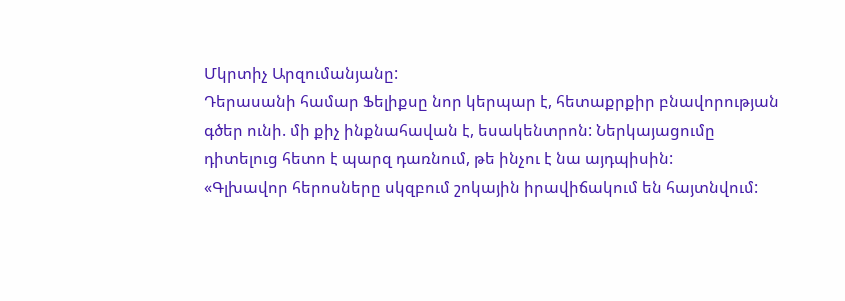Մկրտիչ Արզումանյանը:
Դերասանի համար Ֆելիքսը նոր կերպար է, հետաքրքիր բնավորության գծեր ունի. մի քիչ ինքնահավան է, եսակենտրոն: Ներկայացումը դիտելուց հետո է պարզ դառնում, թե ինչու է նա այդպիսին:
«Գլխավոր հերոսները սկզբում շոկային իրավիճակում են հայտնվում: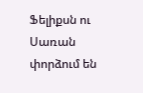Ֆելիքսն ու Սառան փորձում են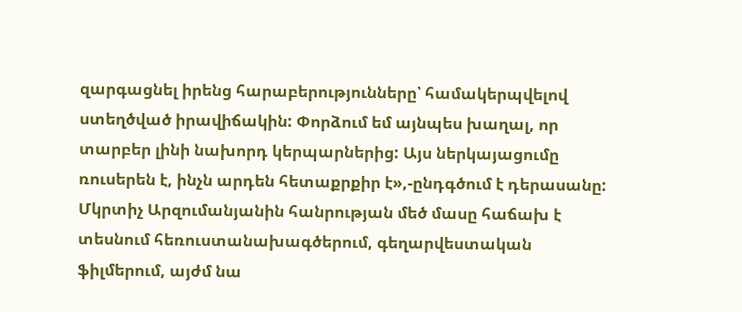զարգացնել իրենց հարաբերությունները՝ համակերպվելով ստեղծված իրավիճակին: Փորձում եմ այնպես խաղալ, որ տարբեր լինի նախորդ կերպարներից: Այս ներկայացումը ռուսերեն է, ինչն արդեն հետաքրքիր է»,-ընդգծում է դերասանը:
Մկրտիչ Արզումանյանին հանրության մեծ մասը հաճախ է տեսնում հեռուստանախագծերում, գեղարվեստական ֆիլմերում, այժմ նա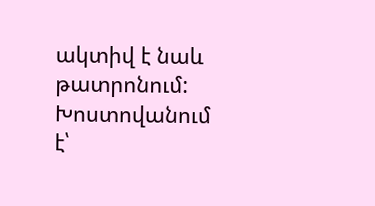ակտիվ է նաև թատրոնում: Խոստովանում է՝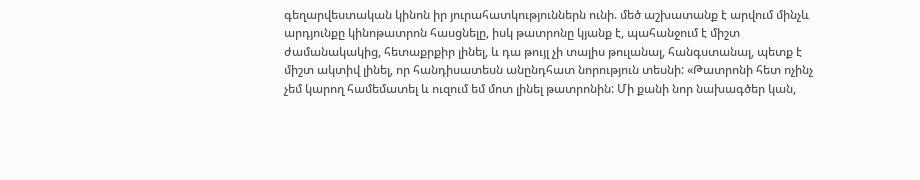գեղարվեստական կինոն իր յուրահատկություններն ունի. մեծ աշխատանք է արվում մինչև արդյունքը կինոթատրոն հասցնելը, իսկ թատրոնը կյանք է, պահանջում է միշտ ժամանակակից, հետաքրքիր լինել, և դա թույլ չի տալիս թուլանալ, հանգստանալ, պետք է միշտ ակտիվ լինել, որ հանդիսատեսն անընդհատ նորություն տեսնի: «Թատրոնի հետ ոչինչ չեմ կարող համեմատել և ուզում եմ մոտ լինել թատրոնին: Մի քանի նոր նախագծեր կան,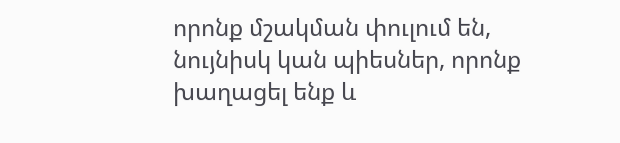որոնք մշակման փուլում են, նույնիսկ կան պիեսներ, որոնք խաղացել ենք և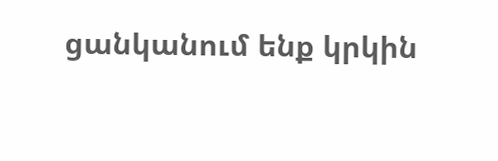ցանկանում ենք կրկին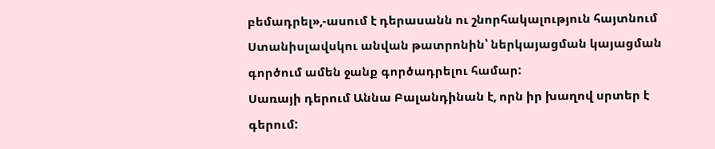բեմադրել»,-ասում է դերասանն ու շնորհակալություն հայտնում Ստանիսլավսկու անվան թատրոնին՝ ներկայացման կայացման գործում ամեն ջանք գործադրելու համար:
Սառայի դերում Աննա Բալանդինան է, որն իր խաղով սրտեր է գերում: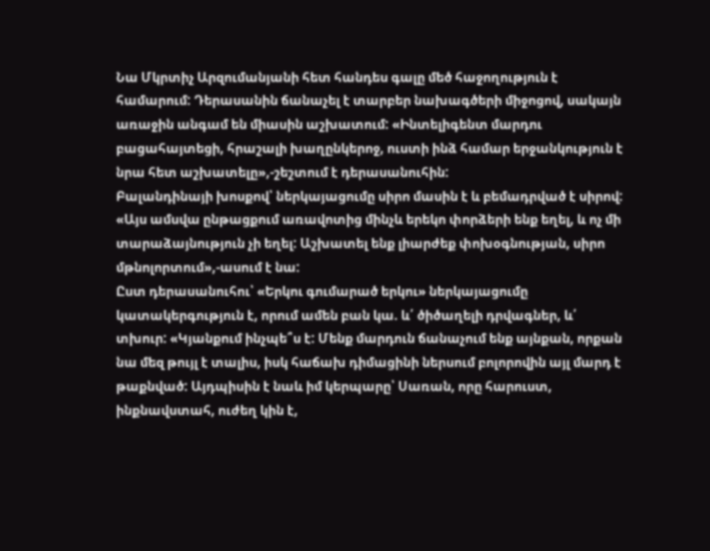Նա Մկրտիչ Արզումանյանի հետ հանդես գալը մեծ հաջողություն է համարում: Դերասանին ճանաչել է տարբեր նախագծերի միջոցով, սակայն առաջին անգամ են միասին աշխատում: «Ինտելիգենտ մարդու բացահայտեցի, հրաշալի խաղընկերոջ, ուստի ինձ համար երջանկություն է նրա հետ աշխատելը»,-շեշտում է դերասանուհին:
Բալանդինայի խոսքով՝ ներկայացումը սիրո մասին է և բեմադրված է սիրով: «Այս ամսվա ընթացքում առավոտից մինչև երեկո փորձերի ենք եղել, և ոչ մի տարաձայնություն չի եղել: Աշխատել ենք լիարժեք փոխօգնության, սիրո մթնոլորտում»,-ասում է նա:
Ըստ դերասանուհու՝ «Երկու գումարած երկու» ներկայացումը կատակերգություն է, որում ամեն բան կա. և՛ ծիծաղելի դրվագներ, և՛ տխուր: «Կյանքում ինչպե՞ս է: Մենք մարդուն ճանաչում ենք այնքան, որքան նա մեզ թույլ է տալիս, իսկ հաճախ դիմացինի ներսում բոլորովին այլ մարդ է թաքնված: Այդպիսին է նաև իմ կերպարը՝ Սառան, որը հարուստ, ինքնավստահ, ուժեղ կին է,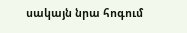սակայն նրա հոգում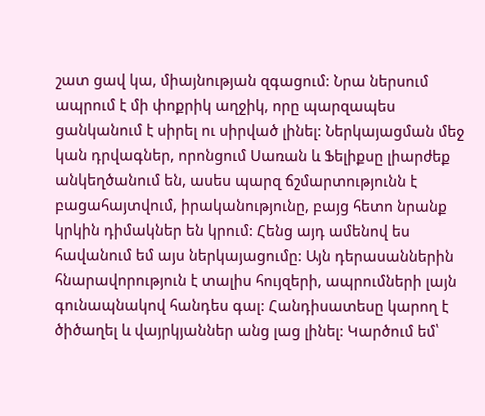շատ ցավ կա, միայնության զգացում: Նրա ներսում ապրում է մի փոքրիկ աղջիկ, որը պարզապես ցանկանում է սիրել ու սիրված լինել: Ներկայացման մեջ կան դրվագներ, որոնցում Սառան և Ֆելիքսը լիարժեք անկեղծանում են, ասես պարզ ճշմարտությունն է բացահայտվում, իրականությունը, բայց հետո նրանք կրկին դիմակներ են կրում: Հենց այդ ամենով ես հավանում եմ այս ներկայացումը: Այն դերասաններին հնարավորություն է տալիս հույզերի, ապրումների լայն գունապնակով հանդես գալ: Հանդիսատեսը կարող է ծիծաղել և վայրկյաններ անց լաց լինել: Կարծում եմ՝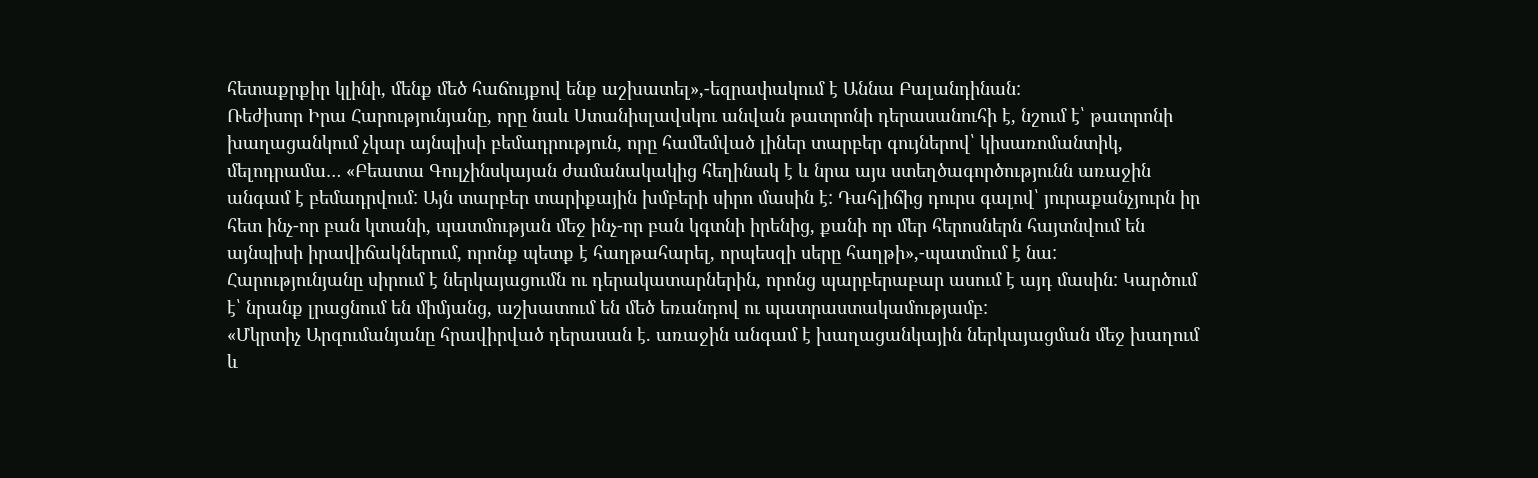հետաքրքիր կլինի, մենք մեծ հաճույքով ենք աշխատել»,-եզրափակում է Աննա Բալանդինան:
Ռեժիսոր Իրա Հարությունյանը, որը նաև Ստանիսլավսկու անվան թատրոնի դերասանուհի է, նշում է՝ թատրոնի խաղացանկում չկար այնպիսի բեմադրություն, որը համեմված լիներ տարբեր գույներով՝ կիսառոմանտիկ, մելոդրամա… «Բեատա Գուլչինսկայան ժամանակակից հեղինակ է և նրա այս ստեղծագործությունն առաջին անգամ է բեմադրվում: Այն տարբեր տարիքային խմբերի սիրո մասին է: Դահլիճից դուրս գալով՝ յուրաքանչյուրն իր հետ ինչ-որ բան կտանի, պատմության մեջ ինչ-որ բան կգտնի իրենից, քանի որ մեր հերոսներն հայտնվում են այնպիսի իրավիճակներում, որոնք պետք է հաղթահարել, որպեսզի սերը հաղթի»,-պատմում է նա:
Հարությունյանը սիրում է ներկայացումն ու դերակատարներին, որոնց պարբերաբար ասում է այդ մասին: Կարծում է՝ նրանք լրացնում են միմյանց, աշխատում են մեծ եռանդով ու պատրաստակամությամբ:
«Մկրտիչ Արզումանյանը հրավիրված դերասան է. առաջին անգամ է խաղացանկային ներկայացման մեջ խաղում և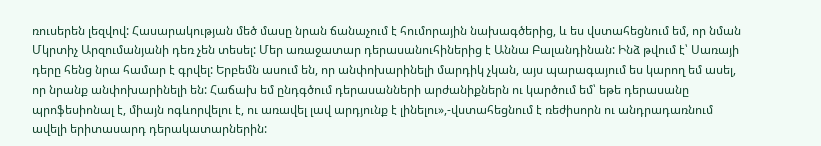ռուսերեն լեզվով: Հասարակության մեծ մասը նրան ճանաչում է հումորային նախագծերից, և ես վստահեցնում եմ, որ նման Մկրտիչ Արզումանյանի դեռ չեն տեսել: Մեր առաջատար դերասանուհիներից է Աննա Բալանդինան: Ինձ թվում է՝ Սառայի դերը հենց նրա համար է գրվել: Երբեմն ասում են, որ անփոխարինելի մարդիկ չկան, այս պարագայում ես կարող եմ ասել, որ նրանք անփոխարինելի են: Հաճախ եմ ընդգծում դերասանների արժանիքներն ու կարծում եմ՝ եթե դերասանը պրոֆեսիոնալ է, միայն ոգևորվելու է, ու առավել լավ արդյունք է լինելու»,-վստահեցնում է ռեժիսորն ու անդրադառնում ավելի երիտասարդ դերակատարներին: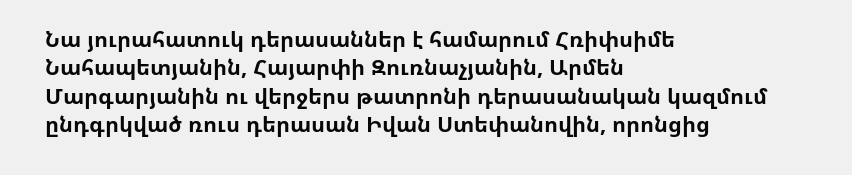Նա յուրահատուկ դերասաններ է համարում Հռիփսիմե Նահապետյանին, Հայարփի Զուռնաչյանին, Արմեն Մարգարյանին ու վերջերս թատրոնի դերասանական կազմում ընդգրկված ռուս դերասան Իվան Ստեփանովին, որոնցից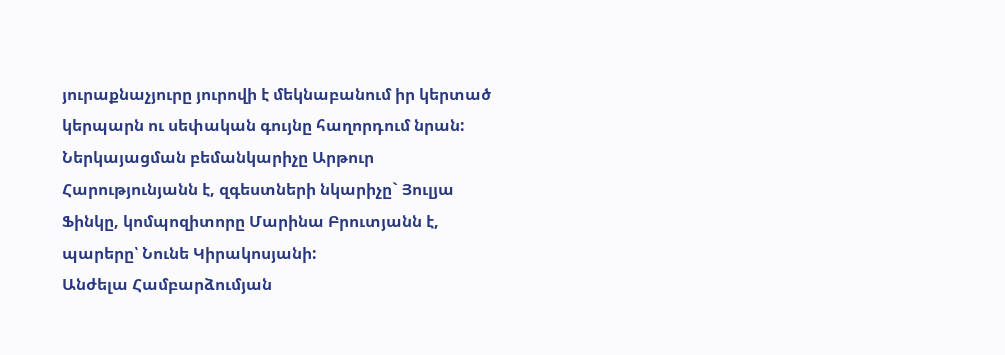յուրաքնաչյուրը յուրովի է մեկնաբանում իր կերտած կերպարն ու սեփական գույնը հաղորդում նրան:
Ներկայացման բեմանկարիչը Արթուր Հարությունյանն է, զգեստների նկարիչը` Յուլյա Ֆինկը, կոմպոզիտորը Մարինա Բրուտյանն է, պարերը՝ Նունե Կիրակոսյանի:
Անժելա Համբարձումյան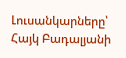Լուսանկարները՝ Հայկ Բադալյանի